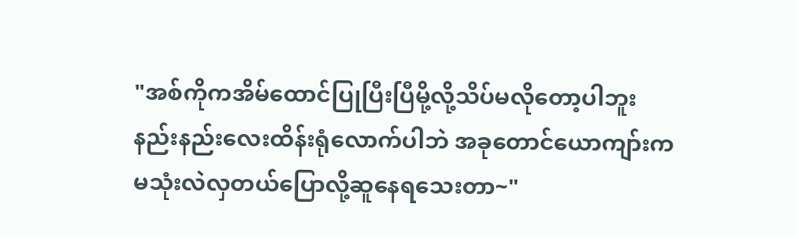"အစ်ကိုကအိမ်ထောင်ပြုပြီးပြီမို့လို့သိပ်မလိုတော့ပါဘူး
နည်းနည်းလေးထိန်းရုံလောက်ပါဘဲ အခုတောင်ယောကျာ်းက
မသုံးလဲလှတယ်ပြောလို့ဆူနေရသေးတာ~"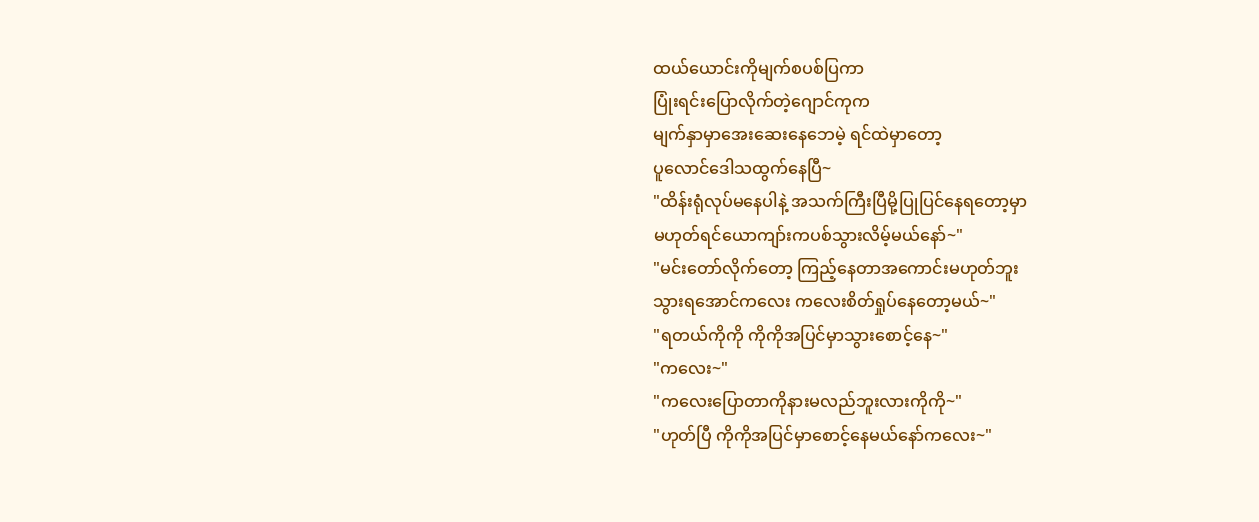ထယ်ယောင်းကိုမျက်စပစ်ပြကာ
ပြုံးရင်းပြောလိုက်တဲ့ဂျောင်ကုက
မျက်နှာမှာအေးဆေးနေဘေမဲ့ ရင်ထဲမှာတော့
ပူလောင်ဒေါသထွက်နေပြီ~
"ထိန်းရုံလုပ်မနေပါနဲ့ အသက်ကြီးပြီမို့ပြုပြင်နေရတော့မှာ
မဟုတ်ရင်ယောကျာ်းကပစ်သွားလိမ့်မယ်နော်~"
"မင်းတော်လိုက်တော့ ကြည့်နေတာအကောင်းမဟုတ်ဘူး
သွားရအောင်ကလေး ကလေးစိတ်ရှုပ်နေတော့မယ်~"
"ရတယ်ကိုကို ကိုကိုအပြင်မှာသွားစောင့်နေ~"
"ကလေး~"
"ကလေးပြောတာကိုနားမလည်ဘူးလားကိုကို~"
"ဟုတ်ပြီ ကိုကိုအပြင်မှာစောင့်နေမယ်နော်ကလေး~"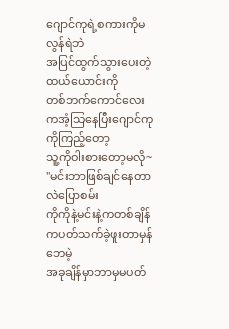ဂျောင်ကုရဲ့စကားကိုမလွန်ရဲဘဲ
အပြင်ထွက်သွားပေးတဲ့ထယ်ယောင်းကို
တစ်ဘက်ကောင်လေးကအံ့သြနေပြီးဂျောင်ကုကိုကြည့်တော့
သူ့ကိုဝါးစားတော့မလို~
"မင်းဘာဖြစ်ချင်နေတာလဲပြောစမ်း
ကိုကိုနဲ့မင်းနဲ့ကတစ်ချိန်ကပတ်သက်ခဲ့ဖူးတာမှန်ဘေမဲ့
အခုချိန်မှာဘာမှမပတ်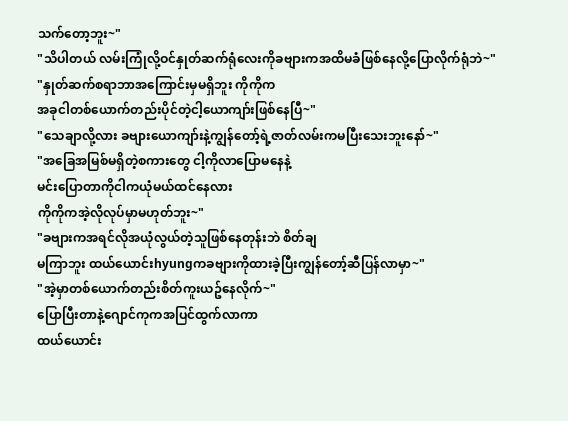သက်တော့ဘူး~"
"သိပါတယ် လမ်းကြုံလို့ဝင်နှုတ်ဆက်ရုံလေးကိုခဗျားကအထိမခံဖြစ်နေလို့ပြောလိုက်ရုံဘဲ~"
"နှုတ်ဆက်စရာဘာအကြောင်းမှမရှိဘူး ကိုကိုက
အခုငါတစ်ယောက်တည်းပိုင်တဲ့ငါ့ယောကျာ်းဖြစ်နေပြီ~"
"သေချာလို့လား ခဗျားယောကျာ်းနဲ့ကျွန်တော့်ရဲ့ဇာတ်လမ်းကမပြီးသေးဘူးနော်~"
"အခြေအမြစ်မရှိတဲ့စကားတွေ ငါ့ကိုလာပြောမနေနဲ့
မင်းပြောတာကိုငါကယုံမယ်ထင်နေလား
ကိုကိုကအဲ့လိုလုပ်မှာမဟုတ်ဘူး~"
"ခဗျားကအရင်လိုအယုံလွယ်တဲ့သူဖြစ်နေတုန်းဘဲ စိတ်ချ
မကြာဘူး ထယ်ယောင်းhyungကခဗျားကိုထားခဲ့ပြီးကျွန်တော့်ဆီပြန်လာမှာ~"
"အဲ့မှာတစ်ယောက်တည်းစိတ်ကူးယဥ်နေလိုက်~"
ပြောပြီးတာနဲ့ဂျောင်ကုကအပြင်ထွက်လာကာ
ထယ်ယောင်း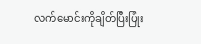လက်မောင်းကိုချိတ်ပြီးပြုံး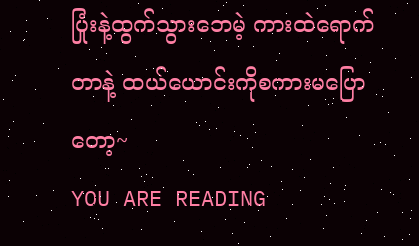ပြုံးနဲ့ထွက်သွားဘေမဲ့ ကားထဲရောက်တာနဲ့ ထယ်ယောင်းကိုစကားမပြောတော့~
YOU ARE READING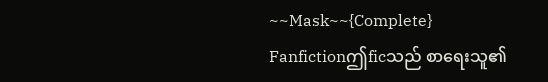~~Mask~~{Complete}
Fanfictionဤficသည် စာရေးသူ၏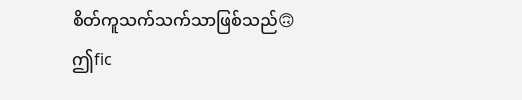စိတ်ကူသက်သက်သာဖြစ်သည်🙃 ဤfic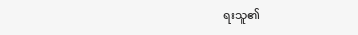ရးသူ၏